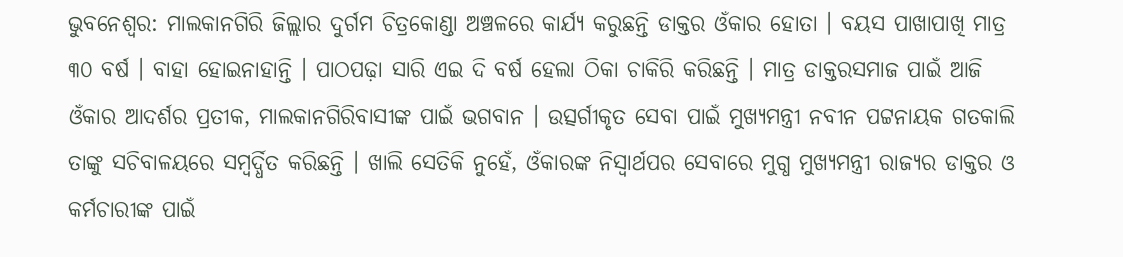ଭୁବନେଶ୍ୱର: ମାଲକାନଗିରି ଜିଲ୍ଲାର ଦୁର୍ଗମ ଚିତ୍ରକୋଣ୍ଡା ଅଞ୍ଚଳରେ କାର୍ଯ୍ୟ କରୁଛନ୍ତି ଡାକ୍ତର ଓଁକାର ହୋତା । ବୟସ ପାଖାପାଖି ମାତ୍ର ୩୦ ବର୍ଷ । ବାହା ହୋଇନାହାନ୍ତି । ପାଠପଢ଼ା ସାରି ଏଇ ଦି ବର୍ଷ ହେଲା ଠିକା ଚାକିରି କରିଛନ୍ତି । ମାତ୍ର ଡାକ୍ତରସମାଜ ପାଇଁ ଆଜି ଓଁକାର ଆଦର୍ଶର ପ୍ରତୀକ, ମାଲକାନଗିରିବାସୀଙ୍କ ପାଇଁ ଭଗବାନ । ଉତ୍ସର୍ଗୀକୃତ ସେବା ପାଇଁ ମୁଖ୍ୟମନ୍ତ୍ରୀ ନବୀନ ପଟ୍ଟନାୟକ ଗତକାଲି ତାଙ୍କୁ ସଚିବାଳୟରେ ସମ୍ବର୍ଦ୍ଧିତ କରିଛନ୍ତି । ଖାଲି ସେତିକି ନୁହେଁ, ଓଁକାରଙ୍କ ନିସ୍ୱାର୍ଥପର ସେବାରେ ମୁଗ୍ଧ ମୁଖ୍ୟମନ୍ତ୍ରୀ ରାଜ୍ୟର ଡାକ୍ତର ଓ କର୍ମଚାରୀଙ୍କ ପାଇଁ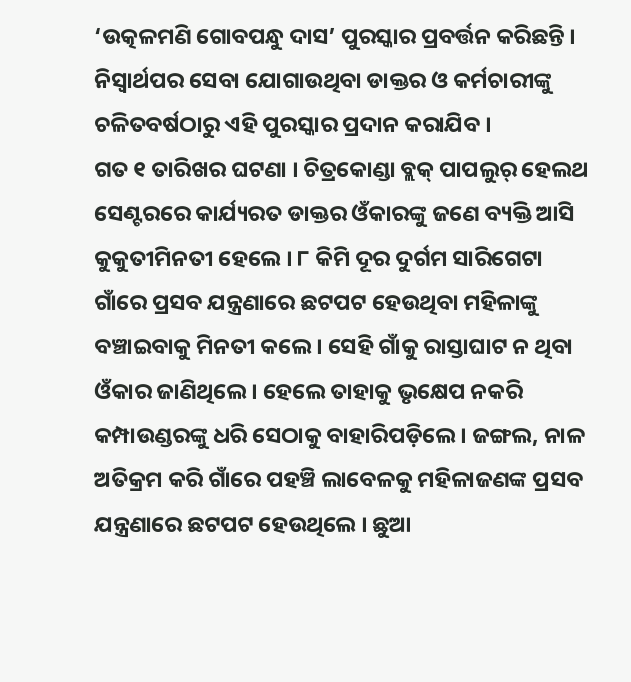‘ଉତ୍କଳମଣି ଗୋବପନ୍ଧୁ ଦାସ’ ପୁରସ୍କାର ପ୍ରବର୍ତ୍ତନ କରିଛନ୍ତି । ନିସ୍ୱାର୍ଥପର ସେବା ଯୋଗାଉଥିବା ଡାକ୍ତର ଓ କର୍ମଚାରୀଙ୍କୁ ଚଳିତବର୍ଷଠାରୁ ଏହି ପୁରସ୍କାର ପ୍ରଦାନ କରାଯିବ ।
ଗତ ୧ ତାରିଖର ଘଟଣା । ଚିତ୍ରକୋଣ୍ଡା ବ୍ଲକ୍ ପାପଲୁର୍ ହେଲଥ ସେଣ୍ଟରରେ କାର୍ଯ୍ୟରତ ଡାକ୍ତର ଓଁକାରଙ୍କୁ ଜଣେ ବ୍ୟକ୍ତି ଆସି କୁକୁତୀମିନତୀ ହେଲେ । ୮ କିମି ଦୂର ଦୁର୍ଗମ ସାରିଗେଟା ଗାଁରେ ପ୍ରସବ ଯନ୍ତ୍ରଣାରେ ଛଟପଟ ହେଉଥିବା ମହିଳାଙ୍କୁ ବଞ୍ଚାଇବାକୁ ମିନତୀ କଲେ । ସେହି ଗାଁକୁ ରାସ୍ତାଘାଟ ନ ଥିବା ଓଁକାର ଜାଣିଥିଲେ । ହେଲେ ତାହାକୁ ଭୃକ୍ଷେପ ନକରି କମ୍ପାଉଣ୍ଡରଙ୍କୁ ଧରି ସେଠାକୁ ବାହାରିପଡ଼ିଲେ । ଜଙ୍ଗଲ, ନାଳ ଅତିକ୍ରମ କରି ଗାଁରେ ପହଞ୍ଚି ଲାବେଳକୁ ମହିଳାଜଣଙ୍କ ପ୍ରସବ ଯନ୍ତ୍ରଣାରେ ଛଟପଟ ହେଉଥିଲେ । ଛୁଆ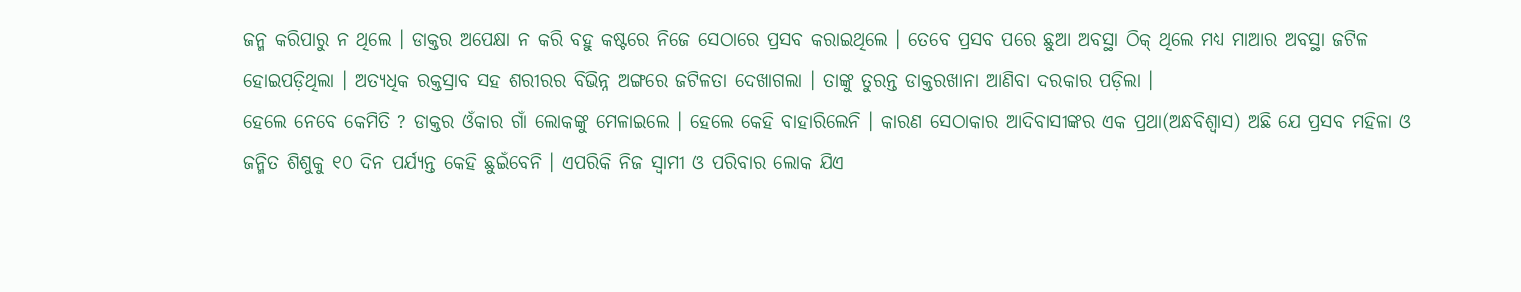ଜନ୍ମ କରିପାରୁ ନ ଥିଲେ । ଡାକ୍ତର ଅପେକ୍ଷା ନ କରି ବହୁ କଷ୍ଟରେ ନିଜେ ସେଠାରେ ପ୍ରସବ କରାଇଥିଲେ । ତେବେ ପ୍ରସବ ପରେ ଛୁଆ ଅବସ୍ଥା ଠିକ୍ ଥିଲେ ମଧ୍ୟ ମାଆର ଅବସ୍ଥା ଜଟିଳ ହୋଇପଡ଼ିଥିଲା । ଅତ୍ୟଧିକ ରକ୍ତସ୍ରାବ ସହ ଶରୀରର ବିଭିନ୍ନ ଅଙ୍ଗରେ ଜଟିଳତା ଦେଖାଗଲା । ତାଙ୍କୁ ତୁରନ୍ତ ଡାକ୍ତରଖାନା ଆଣିବା ଦରକାର ପଡ଼ିଲା ।
ହେଲେ ନେବେ କେମିତି ? ଡାକ୍ତର ଓଁକାର ଗାଁ ଲୋକଙ୍କୁ ମେଳାଇଲେ । ହେଲେ କେହି ବାହାରିଲେନି । କାରଣ ସେଠାକାର ଆଦିବାସୀଙ୍କର ଏକ ପ୍ରଥା(ଅନ୍ଧବିଶ୍ୱାସ) ଅଛି ଯେ ପ୍ରସବ ମହିଳା ଓ ଜନ୍ମିତ ଶିଶୁକୁ ୧୦ ଦିନ ପର୍ଯ୍ୟନ୍ତ କେହି ଛୁଇଁବେନି । ଏପରିକି ନିଜ ସ୍ୱାମୀ ଓ ପରିବାର ଲୋକ ଯିଏ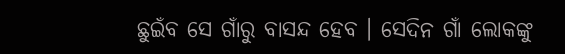ଛୁଇଁବ ସେ ଗାଁରୁ ବାସନ୍ଦ ହେବ । ସେଦିନ ଗାଁ ଲୋକଙ୍କୁ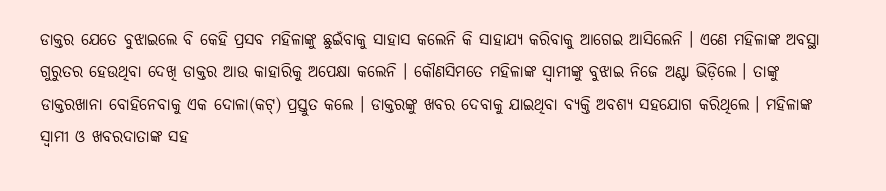ଡାକ୍ତର ଯେତେ ବୁଝାଇଲେ ବି କେହି ପ୍ରସବ ମହିଳାଙ୍କୁ ଛୁଇଁବାକୁ ସାହାସ କଲେନି କି ସାହାଯ୍ୟ କରିବାକୁ ଆଗେଇ ଆସିଲେନି । ଏଣେ ମହିଳାଙ୍କ ଅବସ୍ଥା ଗୁରୁତର ହେଉଥିବା ଦେଖି ଡାକ୍ତର ଆଉ କାହାରିକୁ ଅପେକ୍ଷା କଲେନି । କୌଣସିମତେ ମହିଳାଙ୍କ ସ୍ୱାମୀଙ୍କୁ ବୁଝାଇ ନିଜେ ଅଣ୍ଟା ଭିଡ଼ିଲେ । ତାଙ୍କୁ ଡାକ୍ତରଖାନା ବୋହିନେବାକୁ ଏକ ଦୋଳା(କଟ୍) ପ୍ରସ୍ତୁତ କଲେ । ଡାକ୍ତରଙ୍କୁ ଖବର ଦେବାକୁ ଯାଇଥିବା ବ୍ୟକ୍ତି ଅବଶ୍ୟ ସହଯୋଗ କରିଥିଲେ । ମହିଳାଙ୍କ ସ୍ୱାମୀ ଓ ଖବରଦାତାଙ୍କ ସହ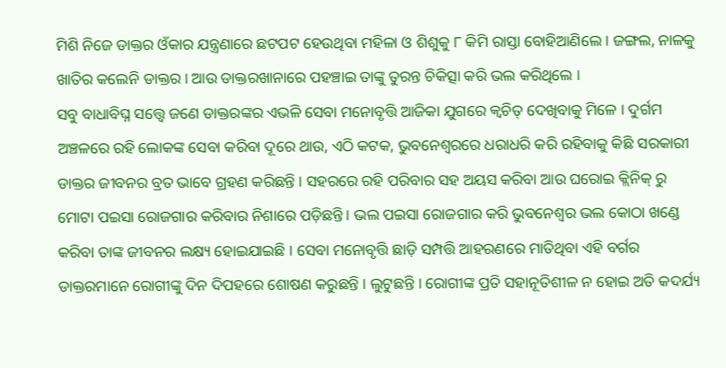ମିଶି ନିଜେ ଡାକ୍ତର ଓଁକାର ଯନ୍ତ୍ରଣାରେ ଛଟପଟ ହେଉଥିବା ମହିଳା ଓ ଶିଶୁକୁ ୮ କିମି ରାସ୍ତା ବୋହିଆଣିଲେ । ଜଙ୍ଗଲ, ନାଳକୁ ଖାତିର କଲେନି ଡାକ୍ତର । ଆଉ ଡାକ୍ତରଖାନାରେ ପହଞ୍ଚାଇ ତାଙ୍କୁ ତୁରନ୍ତ ଚିକିତ୍ସା କରି ଭଲ କରିଥିଲେ ।
ସବୁ ବାଧାବିଘ୍ନ ସତ୍ତ୍ୱେ ଜଣେ ଡାକ୍ତରଙ୍କର ଏଭଳି ସେବା ମନୋବୃତ୍ତି ଆଜିକା ଯୁଗରେ କ୍ୱଚିତ୍ ଦେଖିବାକୁ ମିଳେ । ଦୁର୍ଗମ ଅଞ୍ଚଳରେ ରହି ଲୋକଙ୍କ ସେବା କରିବା ଦୂରେ ଥାଉ, ଏଠି କଟକ, ଭୁବନେଶ୍ୱରରେ ଧରାଧରି କରି ରହିବାକୁ କିଛି ସରକାରୀ ଡାକ୍ତର ଜୀବନର ବ୍ରତ ଭାବେ ଗ୍ରହଣ କରିଛନ୍ତି । ସହରରେ ରହି ପରିବାର ସହ ଅୟସ କରିବା ଆଉ ଘରୋଇ କ୍ଲିନିକ୍ ରୁ ମୋଟା ପଇସା ରୋଜଗାର କରିବାର ନିଶାରେ ପଡ଼ିଛନ୍ତି । ଭଲ ପଇସା ରୋଜଗାର କରି ଭୁବନେଶ୍ୱର ଭଲ କୋଠା ଖଣ୍ଡେ କରିବା ତାଙ୍କ ଜୀବନର ଲକ୍ଷ୍ୟ ହୋଇଯାଇଛି । ସେବା ମନୋବୃତ୍ତି ଛାଡ଼ି ସମ୍ପତ୍ତି ଆହରଣରେ ମାତିଥିବା ଏହି ବର୍ଗର ଡାକ୍ତରମାନେ ରୋଗୀଙ୍କୁ ଦିନ ଦିପହରେ ଶୋଷଣ କରୁଛନ୍ତି । ଲୁଟୁଛନ୍ତି । ରୋଗୀଙ୍କ ପ୍ରତି ସହାନୂତିଶୀଳ ନ ହୋଇ ଅତି କଦର୍ଯ୍ୟ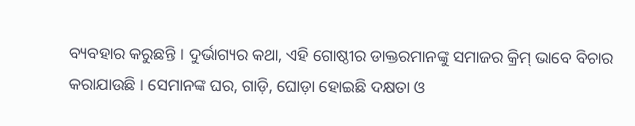ବ୍ୟବହାର କରୁଛନ୍ତି । ଦୁର୍ଭାଗ୍ୟର କଥା, ଏହି ଗୋଷ୍ଠୀର ଡାକ୍ତରମାନଙ୍କୁ ସମାଜର କ୍ରିମ୍ ଭାବେ ବିଚାର କରାଯାଉଛି । ସେମାନଙ୍କ ଘର, ଗାଡ଼ି, ଘୋଡ଼ା ହୋଇଛି ଦକ୍ଷତା ଓ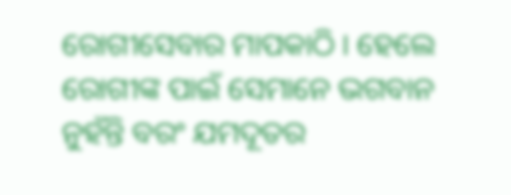ରୋଗୀସେବାର ମାପକାଠି । ହେଲେ ରୋଗୀଙ୍କ ପାଇଁ ସେମାନେ ଭଗବାନ ନୁହଁନ୍ତି ବରଂ ଯମଦୂତର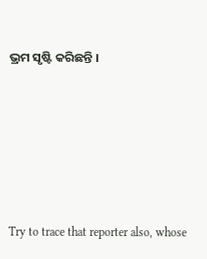ଭ୍ରମ ସୃଷ୍ଟି କରିଛନ୍ତି ।







Try to trace that reporter also, whose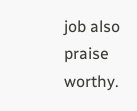job also praise worthy.